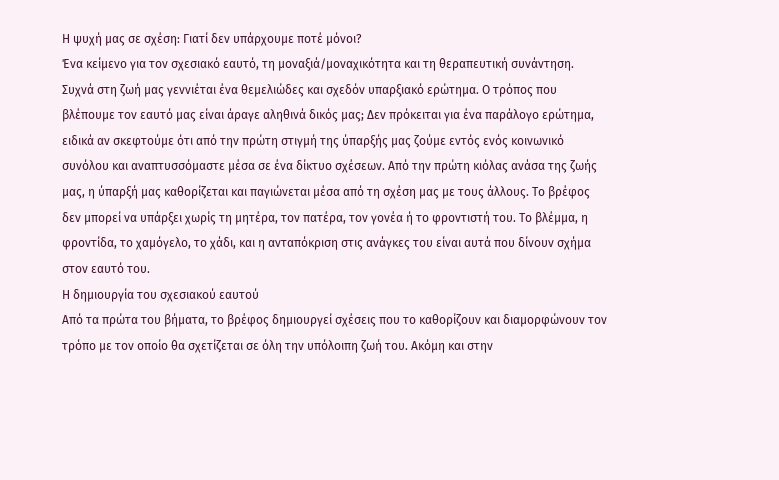Η ψυχή μας σε σχέση: Γιατί δεν υπάρχουμε ποτέ μόνοι?
Ένα κείμενο για τον σχεσιακό εαυτό, τη μοναξιά/μοναχικότητα και τη θεραπευτική συνάντηση.
Συχνά στη ζωή μας γεννιέται ένα θεμελιώδες και σχεδόν υπαρξιακό ερώτημα. Ο τρόπος που βλέπουμε τον εαυτό μας είναι άραγε αληθινά δικός μας; Δεν πρόκειται για ένα παράλογο ερώτημα, ειδικά αν σκεφτούμε ότι από την πρώτη στιγμή της ύπαρξής μας ζούμε εντός ενός κοινωνικό συνόλου και αναπτυσσόμαστε μέσα σε ένα δίκτυο σχέσεων. Από την πρώτη κιόλας ανάσα της ζωής μας, η ύπαρξή μας καθορίζεται και παγιώνεται μέσα από τη σχέση μας με τους άλλους. Το βρέφος δεν μπορεί να υπάρξει χωρίς τη μητέρα, τον πατέρα, τον γονέα ή το φροντιστή του. Το βλέμμα, η φροντίδα, το χαμόγελο, το χάδι, και η ανταπόκριση στις ανάγκες του είναι αυτά που δίνουν σχήμα στον εαυτό του.
Η δημιουργία του σχεσιακού εαυτού
Από τα πρώτα του βήματα, το βρέφος δημιουργεί σχέσεις που το καθορίζουν και διαμορφώνουν τον τρόπο με τον οποίο θα σχετίζεται σε όλη την υπόλοιπη ζωή του. Ακόμη και στην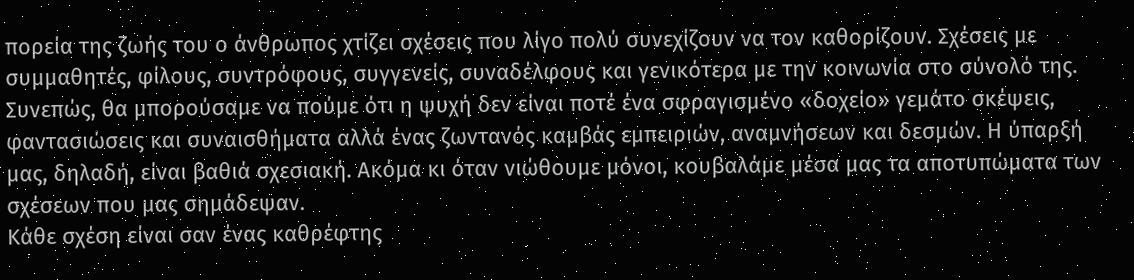πορεία της ζωής του ο άνθρωπος χτίζει σχέσεις που λίγο πολύ συνεχίζουν να τον καθορίζουν. Σχέσεις με συμμαθητές, φίλους, συντρόφους, συγγενείς, συναδέλφους και γενικότερα με την κοινωνία στο σύνολό της. Συνεπώς, θα μπορούσαμε να πούμε ότι η ψυχή δεν είναι ποτέ ένα σφραγισμένο «δοχείο» γεμάτο σκέψεις, φαντασιώσεις και συναισθήματα αλλά ένας ζωντανός καμβάς εμπειριών, αναμνήσεων και δεσμών. Η ύπαρξή μας, δηλαδή, είναι βαθιά σχεσιακή. Ακόμα κι όταν νιώθουμε μόνοι, κουβαλάμε μέσα μας τα αποτυπώματα των σχέσεων που μας σημάδεψαν.
Κάθε σχέση είναι σαν ένας καθρέφτης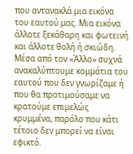που αντανακλά μια εικόνα του εαυτού μας. Μια εικόνα άλλοτε ξεκάθαρη και φωτεινή και άλλοτε θολή ή σκιώδη. Μέσα από τον «Άλλο» συχνά ανακαλύπτουμε κομμάτια του εαυτού που δεν γνωρίζαμε ή που θα προτιμούσαμε να κρατούμε επιμελώς κρυμμένα, παρόλο που κάτι τέτοιο δεν μπορεί να είναι εφικτό.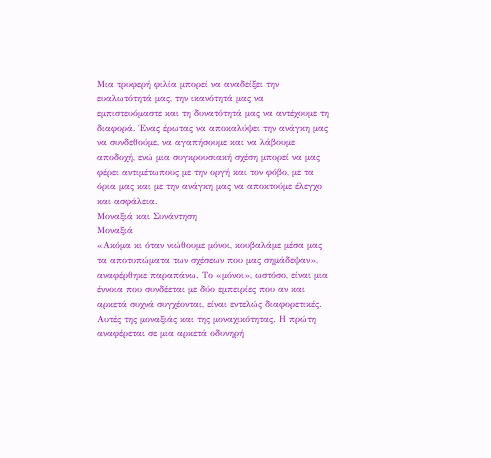Μια τρυφερή φιλία μπορεί να αναδείξει την ευαλωτότητά μας, την ικανότητά μας να εμπιστευόμαστε και τη δυνατότητά μας να αντέχουμε τη διαφορά. Ένας έρωτας να αποκαλύψει την ανάγκη μας να συνδεθούμε, να αγαπήσουμε και να λάβουμε αποδοχή, ενώ μια συγκρουσιακή σχέση μπορεί να μας φέρει αντιμέτωπους με την οργή και τον φόβο, με τα όρια μας και με την ανάγκη μας να αποκτούμε έλεγχο και ασφάλεια.
Μοναξιά και Συνάντηση
Μοναξιά
«Ακόμα κι όταν νιώθουμε μόνοι, κουβαλάμε μέσα μας τα αποτυπώματα των σχέσεων που μας σημάδεψαν», αναφέρθηκε παραπάνω. Το «μόνοι», ωστόσο, είναι μια έννοια που συνδέεται με δύο εμπειρίες που αν και αρκετά συχνά συγχέονται, είναι εντελώς διαφορετικές. Αυτές της μοναξιάς και της μοναχικότητας. Η πρώτη αναφέρεται σε μια αρκετά οδυνηρή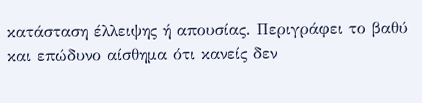κατάσταση έλλειψης ή απουσίας. Περιγράφει το βαθύ και επώδυνο αίσθημα ότι κανείς δεν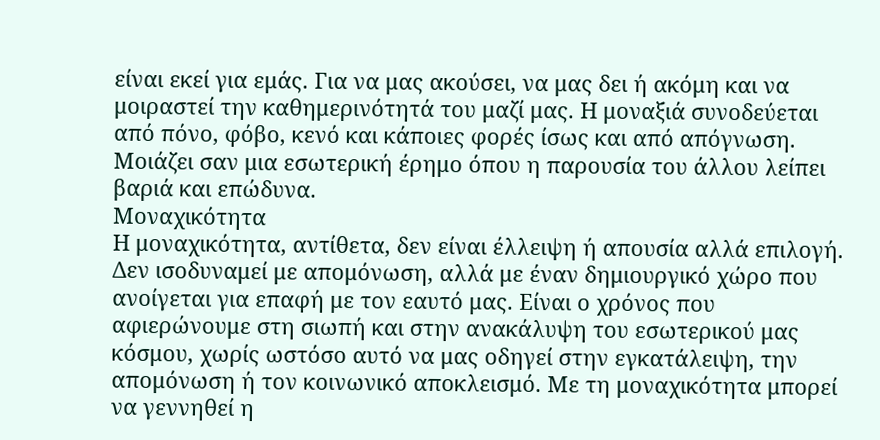είναι εκεί για εμάς. Για να μας ακούσει, να μας δει ή ακόμη και να μοιραστεί την καθημερινότητά του μαζί μας. Η μοναξιά συνοδεύεται από πόνο, φόβο, κενό και κάποιες φορές ίσως και από απόγνωση. Μοιάζει σαν μια εσωτερική έρημο όπου η παρουσία του άλλου λείπει βαριά και επώδυνα.
Μοναχικότητα
Η μοναχικότητα, αντίθετα, δεν είναι έλλειψη ή απουσία αλλά επιλογή. Δεν ισοδυναμεί με απομόνωση, αλλά με έναν δημιουργικό χώρο που ανοίγεται για επαφή με τον εαυτό μας. Είναι ο χρόνος που αφιερώνουμε στη σιωπή και στην ανακάλυψη του εσωτερικού μας κόσμου, χωρίς ωστόσο αυτό να μας οδηγεί στην εγκατάλειψη, την απομόνωση ή τον κοινωνικό αποκλεισμό. Με τη μοναχικότητα μπορεί να γεννηθεί η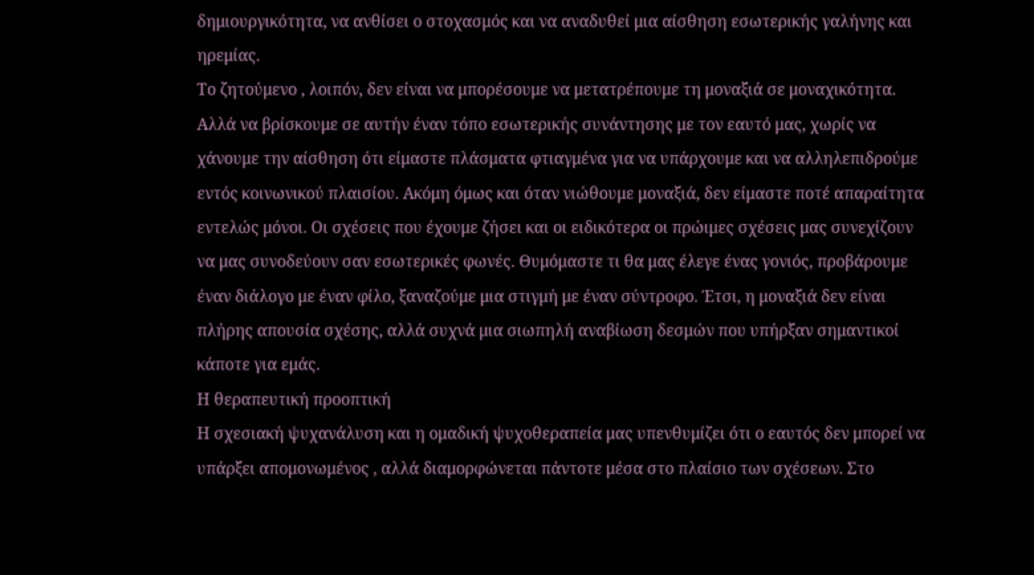δημιουργικότητα, να ανθίσει ο στοχασμός και να αναδυθεί μια αίσθηση εσωτερικής γαλήνης και ηρεμίας.
Το ζητούμενο , λοιπόν, δεν είναι να μπορέσουμε να μετατρέπουμε τη μοναξιά σε μοναχικότητα. Αλλά να βρίσκουμε σε αυτήν έναν τόπο εσωτερικής συνάντησης με τον εαυτό μας, χωρίς να χάνουμε την αίσθηση ότι είμαστε πλάσματα φτιαγμένα για να υπάρχουμε και να αλληλεπιδρούμε εντός κοινωνικού πλαισίου. Ακόμη όμως και όταν νιώθουμε μοναξιά, δεν είμαστε ποτέ απαραίτητα εντελώς μόνοι. Οι σχέσεις που έχουμε ζήσει και οι ειδικότερα οι πρώιμες σχέσεις μας συνεχίζουν να μας συνοδεύουν σαν εσωτερικές φωνές. Θυμόμαστε τι θα μας έλεγε ένας γονιός, προβάρουμε έναν διάλογο με έναν φίλο, ξαναζούμε μια στιγμή με έναν σύντροφο. Έτσι, η μοναξιά δεν είναι πλήρης απουσία σχέσης, αλλά συχνά μια σιωπηλή αναβίωση δεσμών που υπήρξαν σημαντικοί κάποτε για εμάς.
Η θεραπευτική προοπτική
Η σχεσιακή ψυχανάλυση και η ομαδική ψυχοθεραπεία μας υπενθυμίζει ότι ο εαυτός δεν μπορεί να υπάρξει απομονωμένος , αλλά διαμορφώνεται πάντοτε μέσα στο πλαίσιο των σχέσεων. Στο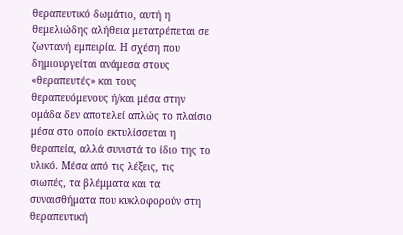θεραπευτικό δωμάτιο, αυτή η θεμελιώδης αλήθεια μετατρέπεται σε ζωντανή εμπειρία. Η σχέση που δημιουργείται ανάμεσα στους «θεραπευτές» και τους θεραπευόμενους ή/και μέσα στην ομάδα δεν αποτελεί απλώς το πλαίσιο μέσα στο οποίο εκτυλίσσεται η θεραπεία, αλλά συνιστά το ίδιο της το υλικό. Μέσα από τις λέξεις, τις σιωπές, τα βλέμματα και τα συναισθήματα που κυκλοφορούν στη θεραπευτική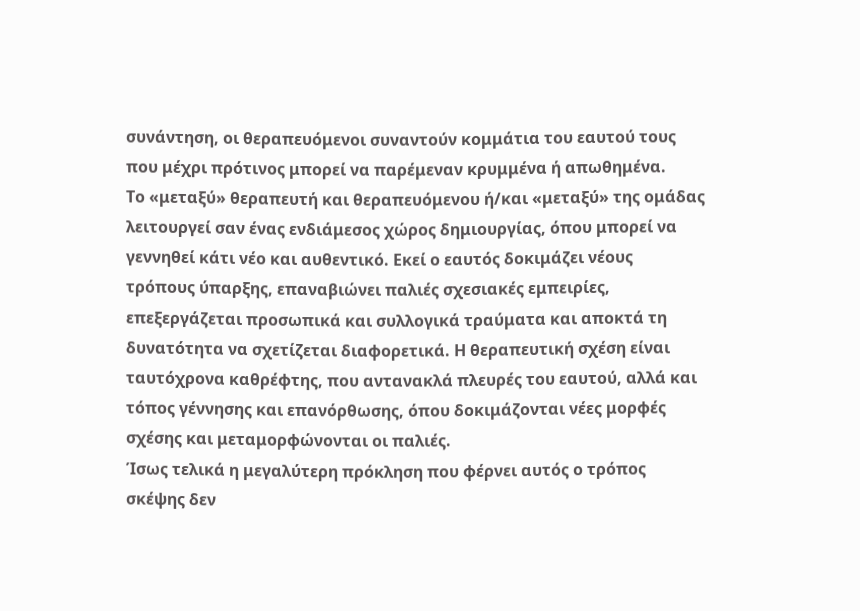συνάντηση, οι θεραπευόμενοι συναντούν κομμάτια του εαυτού τους που μέχρι πρότινος μπορεί να παρέμεναν κρυμμένα ή απωθημένα.
Το «μεταξύ» θεραπευτή και θεραπευόμενου ή/και «μεταξύ» της ομάδας λειτουργεί σαν ένας ενδιάμεσος χώρος δημιουργίας, όπου μπορεί να γεννηθεί κάτι νέο και αυθεντικό. Εκεί ο εαυτός δοκιμάζει νέους τρόπους ύπαρξης, επαναβιώνει παλιές σχεσιακές εμπειρίες, επεξεργάζεται προσωπικά και συλλογικά τραύματα και αποκτά τη δυνατότητα να σχετίζεται διαφορετικά. Η θεραπευτική σχέση είναι ταυτόχρονα καθρέφτης, που αντανακλά πλευρές του εαυτού, αλλά και τόπος γέννησης και επανόρθωσης, όπου δοκιμάζονται νέες μορφές σχέσης και μεταμορφώνονται οι παλιές.
Ίσως τελικά η μεγαλύτερη πρόκληση που φέρνει αυτός ο τρόπος σκέψης δεν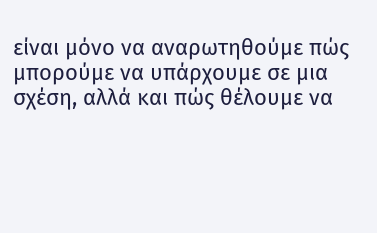είναι μόνο να αναρωτηθούμε πώς μπορούμε να υπάρχουμε σε μια σχέση, αλλά και πώς θέλουμε να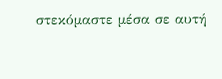στεκόμαστε μέσα σε αυτή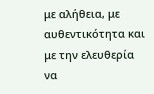με αλήθεια, με αυθεντικότητα και με την ελευθερία να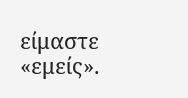είμαστε «εμείς».